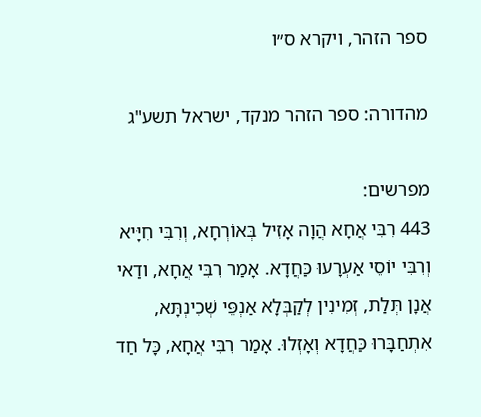ספר הזהר, ויקרא ס״ו

מהדורה: ספר הזהר מנקד, ישראל תשע"ג

מפרשים:
443 רִבִּי אֲחָא הֲוָה אָזִיל בְּאוֹרְחָא, וְרִבִּי חִיָּיא וְרִבִּי יוֹסֵי אַעְרָעוּ כַּחֲדָא. אָמַר רִבִּי אֲחָא, ודַאי אֲנָן תְּלַת, זְמִינִין לְקַבְּלָא אַנְפֵּי שְׁכִינְתָּא, אִתְחַבָּרוּ כַּחֲדָא וְאָזְלוּ. אָמַר רִבִּי אֲחָא, כָּל חַד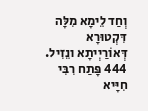וְחַד לֵימָא מִלָּה דִּקְטוּרָא דְּאוֹרַיְיתָא ונֵזִיל.
444 פָּתַח רִבִּי חִיָּיא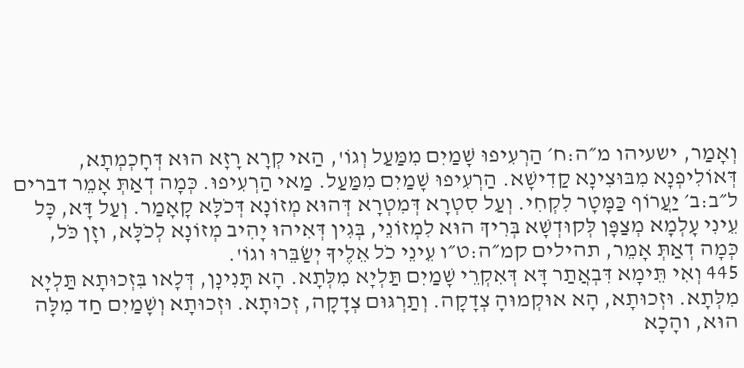וְאָמַר, ישעיהו מ״ה:ח׳ הַרְעִיפוּ שָׁמַיִם מִמַּעַל וְגוֹ', הַאי קְרָא רָזָא הוּא דְּחָכְמְתָא, דְּאוֹלִיפְנָא מִבּוּצִינָא קַדִישָׁא. הַרְעִיפוּ שָׁמַיִם מִמַּעַל. מַאי הַרְעִיפוּ. כְּמָה דְאַתְּ אָמֵר דברים ל״ב:ב׳ יַעֲרוֹף כַּמָּטָר לִקְחִי. וְעַל סִטְרָא דְּמִטְרָא דְּהוּא מְזוֹנָא דְּכֹלָּא קָאָמַר. וְעַל דָּא, כָּל עֵינִי עָלְמָא מְצַפָּן לְּקוּדְשָׁא בְּרִיךְ הוּא לִמְזוֹנֵי, בְּגִין דְּאִיהוּ יָהִיב מְזוֹנָא לְכֹלָּא, וזָן כֹּל, כְּמָה דְאַתְּ אָמֵר, תהילים קמ״ה:ט״ו עֵינֵי כֹל אֵלֶיךָ יְשַׂבֵּרוּ וגוֹ'.
445 וְאִי תֵּימָא דִּבְאֲתַר דָּא דְּאִקְרֵי שָׁמַיִם תַּלְיָא מִלְּתָא. הָא תָּנִינָן, דְּלָאו בִּזְכוּתָא תַּלְיָא מִלְּתָא. וּזְכוּתָא, הָא אוּקְמוּהָ צְדָקָה. וְתַרְגּוּם צְדָקָה, זְכוּתָא. וּזְכוּתָא וְשָׁמַיִם חַד מִלָּה הוּא, והָכָא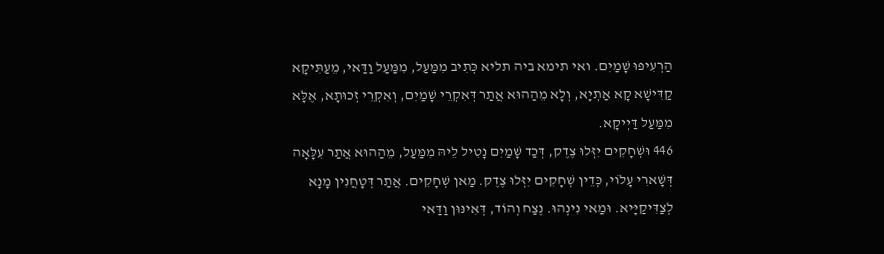הַרְעִיפוּ שָׁמַיִם. ואי תימא ביה תליא כְּתִיב מִמַּעַל, מִמַּעַל וַדַּאי, מֵעַתִּיקָא קַדִּישָׁא קָא אַתְיָא, וְלָא מֵהַהוּא אֲתַר דְּאִקְרֵי שָׁמַיִם, וְאִקְרֵי זְכוּתָא, אֶלָּא מִמַּעַל דַּיְיקָא.
446 וּשְׁחָקִים יִזְּלוּ צֶדֶק, דְּכַד שָׁמַיִם נָטִיל לֵיהּ מִמַּעַל, מֵהַהוּא אֲתַר עִלָּאָה דְּשָׁארִי עָלוֹי, כְּדֵין שְׁחָקִים יִזְּלוּ צֶדֶק. מַאן שְׁחָקִים. אֲתַר דְּטָחֲנִין מָנָא לְצַדִּיקַיָּיא. וּמַאי נִינְהוּ. נֶצַח וְהוֹד, דְּאִינּוּן וַדַּאי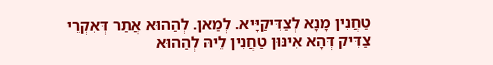טַחֲנִין מָנָא לְצַדִּיקַיָּיא. לְמַאן. לְהַהוּא אֲתַר דְּאִקְרֵי צַדִּיק דְּהָא אִינּוּן טַחֲנִין לֵיהּ לְהַהוּא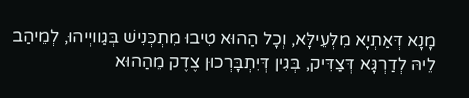מָנָא דְּאַתְיָא מִלְּעֵילָּא, וְכָל הַהוּא טִיבוּ מִתְכְּנִישׁ בְּגַוויְיהוּ, לְמֵיהַב לֵיהּ לְדַרְגָּא דְּצַדִּיק, בְּגִין דְּיִתְבָּרְכוּן צֶדֶק מֵהַהוּא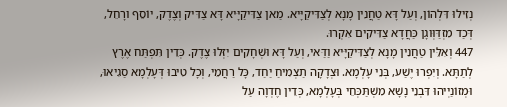נְזִילוּ דִּלְהוֹן, וְעַל דָּא טַחֲנִין מָנָא לְצַדִּיקַיָּיא. מַאן צַדִּיקַיָּיא דָּא צַדִּיק וְצֶדֶק, יוֹסֵף ורָחֵל, דְּכַד מִזְדַּוְּוגָן כַּחֲדָא צַדִּיקִים אִקְרוּ.
447 וְאִלֵּין טַחֲנִין מָנָא לְצַדִּיקַיָּיא וַדַּאי, וְעַל דָּא וּשְׁחָקִים יִזְּלוּ צֶדֶק. כְּדֵין תִּפְתַּח אֶרֶץ לְתַתָּא. וְיִפְרוּ יֶשַׁע, בְּנֵי עָלְמָא. וּצְדָקָה תַצְמִיחַ יַחַד, כָּל רַחֲמֵי, וְכָל טִיבוּ דְּעָלְמָא סַגִיאוּ, וּמְזוֹנַיְיהוּ דִּבְנֵי נָשָׁא מִשְׁתַּכְּחֵי בְּעָלְמָא, כְּדֵין חֶדְוָה עַל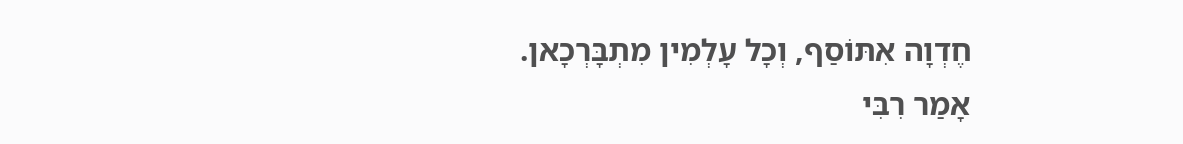חֶדְוָה אִתּוֹסַף, וְכָל עָלְמִין מִתְבָּרְכָאן. אָמַר רִבִּי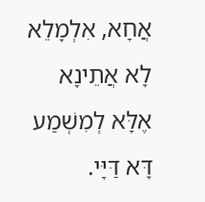אֲחָא, אִלְמָלֵא לָא אֲתֵינָא אֶלָּא לְמִשְׁמַע דָּא דַּיָּי.